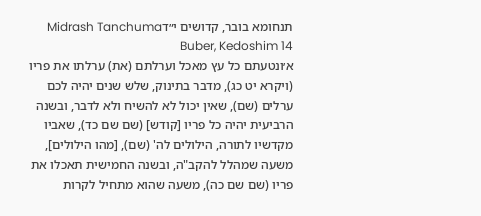תנחומא בובר, קדושים י״דMidrash Tanchuma Buber, Kedoshim 14
א׳ונטעתם כל עץ מאכל וערלתם (את) ערלתו את פריו (ויקרא יט כג), מדבר בתינוק, שלש שנים יהיה לכם ערלים (שם), שאין יכול לא להשיח ולא לדבר, ובשנה הרביעית יהיה כל פריו [קודש] (שם שם כד), שאביו מקדשיו לתורה, הילולים לה' (שם), [מהו הילולים], משעה שמהלל להקב"ה, ובשנה החמישית תאכלו את פריו (שם שם כה), משעה שהוא מתחיל לקרות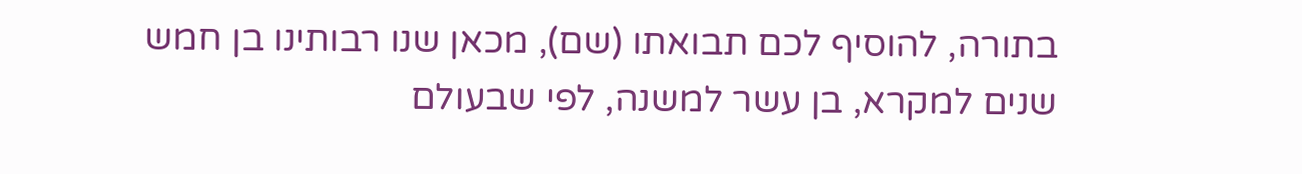בתורה, להוסיף לכם תבואתו (שם), מכאן שנו רבותינו בן חמש שנים למקרא, בן עשר למשנה, לפי שבעולם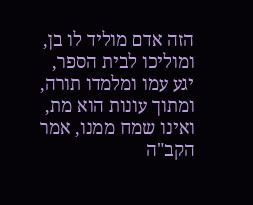הזה אדם מוליד לו בן, ומוליכו לבית הספר, יגע עמו ומלמדו תורה, ומתוך עונות הוא מת, ואינו שמח ממנו, אמר הקב"ה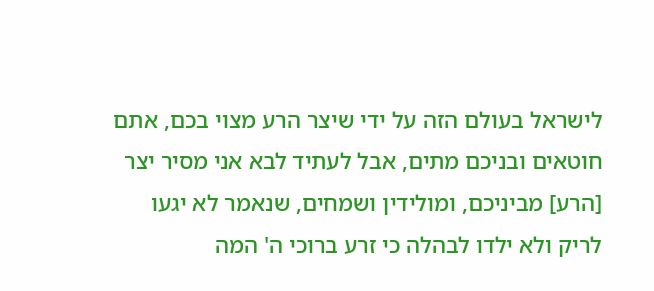לישראל בעולם הזה על ידי שיצר הרע מצוי בכם, אתם חוטאים ובניכם מתים, אבל לעתיד לבא אני מסיר יצר [הרע] מביניכם, ומולידין ושמחים, שנאמר לא יגעו לריק ולא ילדו לבהלה כי זרע ברוכי ה' המה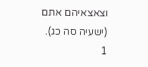וצאצאיהם אתם (ישעיה סה כג).
1